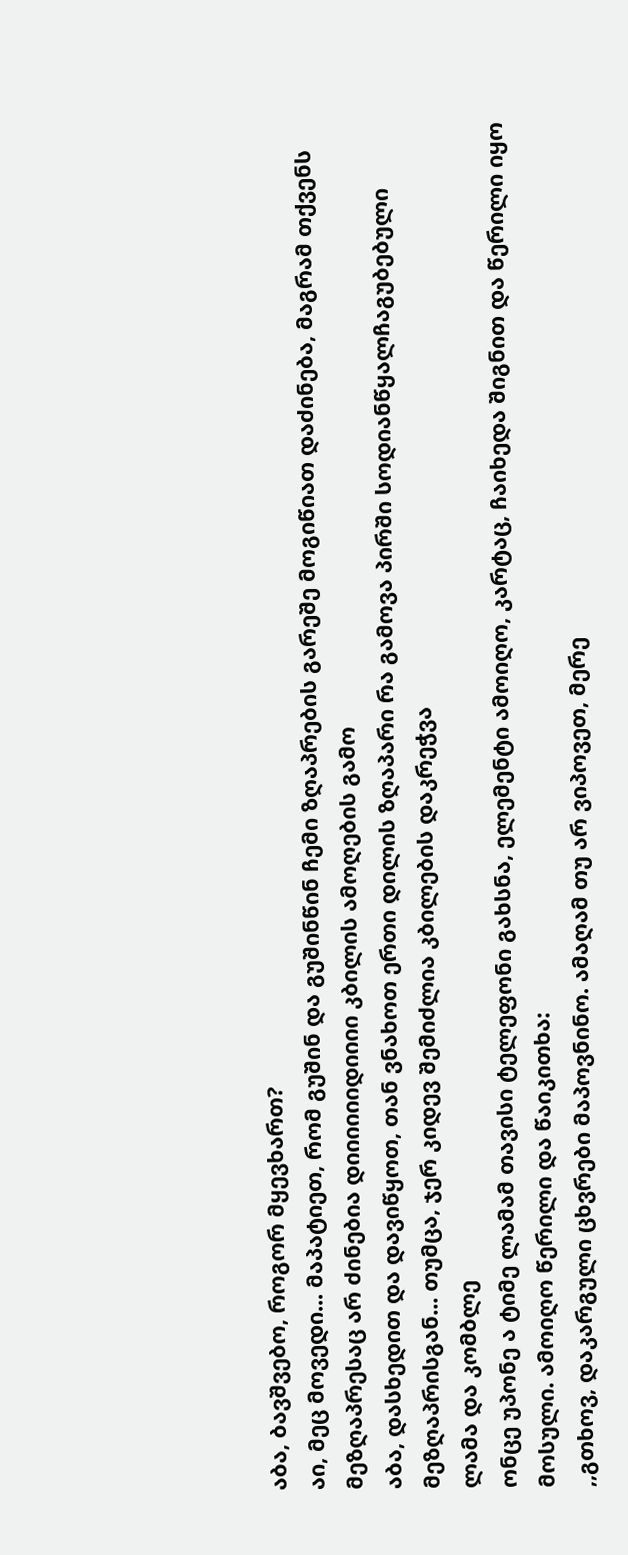აბა, ბავშვებო, როგორ მყევხართ?
აი, მეც მოვედი... მაპატიეთ, რომ გუშინ და გუშინწინ ჩემი ზღაპრების გარეშე მოგიწიათ დაძინება, მაგრამ თქვენს მეზღაპრესაც არ ძინებია დიიიიიიდიიიი კბილის ამოღების გამო
აბა, დასხედით და დავიწყოთ, თან ვნახოთ ერთი დილის ზღაპარი რა გამოვა პირში სოდიანწყალჩაგუბებული მეზღაპრისგან... თუმცა, ჯერ კიდევ შემიძლია კბილების დაკრეჭვა
ლამა და კომბლე
ონცე უპონე ა ტიმე ლამამ თავისი ტელეფონი გახსნა, ელემენტი ამოიღო, კარტაც, ჩაიხედა შიგნით და წერილი იყო მოსული. ამოიღო წერილი და წაიკითხა:
,,გთხოვ, დაკარგული ცხვრები მაპოვნინო. ამაღამ თუ არ ვიპოვეთ, მერე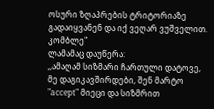ოსური ზღაპრების ტრიტორიაზე გადაიყვანენ და იქ ვეღარ ვუშველით. კომბლე"
ლამამაც დაუწერა:
,,ამაღამ სიზმარი ჩართული დატოვე, მე დაგიკავშირდები, შენ მარტო "accept" მიეცი და სიზმრით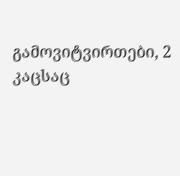გამოვიტვირთები, 2 კაცსაც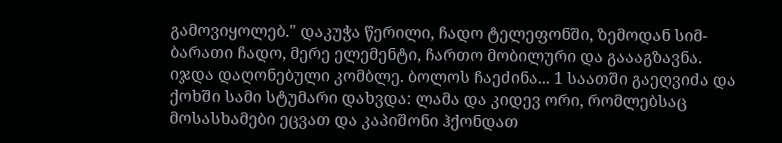გამოვიყოლებ." დაკუჭა წერილი, ჩადო ტელეფონში, ზემოდან სიმ-ბარათი ჩადო, მერე ელემენტი, ჩართო მობილური და გაააგზავნა.
იჯდა დაღონებული კომბლე. ბოლოს ჩაეძინა... 1 საათში გაეღვიძა და ქოხში სამი სტუმარი დახვდა: ლამა და კიდევ ორი, რომლებსაც მოსასხამები ეცვათ და კაპიშონი ჰქონდათ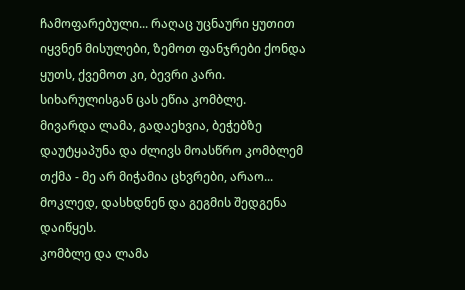ჩამოფარებული... რაღაც უცნაური ყუთით იყვნენ მისულები, ზემოთ ფანჯრები ქონდა ყუთს, ქვემოთ კი, ბევრი კარი.
სიხარულისგან ცას ეწია კომბლე.
მივარდა ლამა, გადაეხვია, ბეჭებზე დაუტყაპუნა და ძლივს მოასწრო კომბლემ თქმა - მე არ მიჭამია ცხვრები, არაო...
მოკლედ, დასხდნენ და გეგმის შედგენა დაიწყეს.
კომბლე და ლამა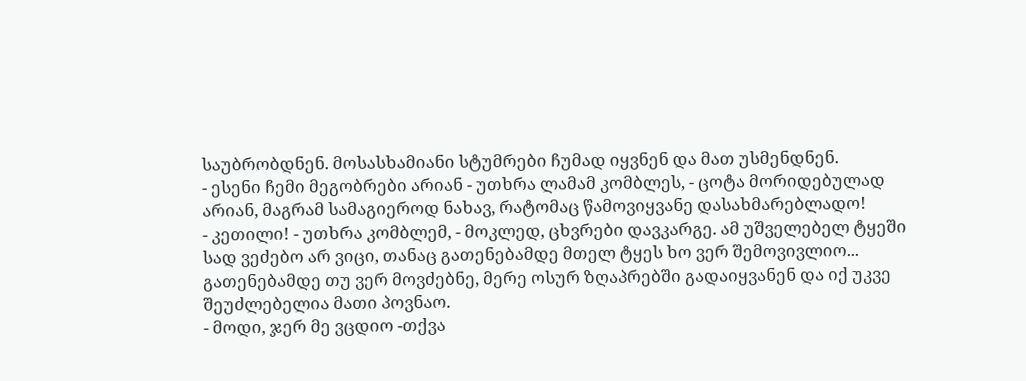საუბრობდნენ. მოსასხამიანი სტუმრები ჩუმად იყვნენ და მათ უსმენდნენ.
- ესენი ჩემი მეგობრები არიან - უთხრა ლამამ კომბლეს, - ცოტა მორიდებულად არიან, მაგრამ სამაგიეროდ ნახავ, რატომაც წამოვიყვანე დასახმარებლადო!
- კეთილი! - უთხრა კომბლემ, - მოკლედ, ცხვრები დავკარგე. ამ უშველებელ ტყეში სად ვეძებო არ ვიცი, თანაც გათენებამდე მთელ ტყეს ხო ვერ შემოვივლიო... გათენებამდე თუ ვერ მოვძებნე, მერე ოსურ ზღაპრებში გადაიყვანენ და იქ უკვე შეუძლებელია მათი პოვნაო.
- მოდი, ჯერ მე ვცდიო -თქვა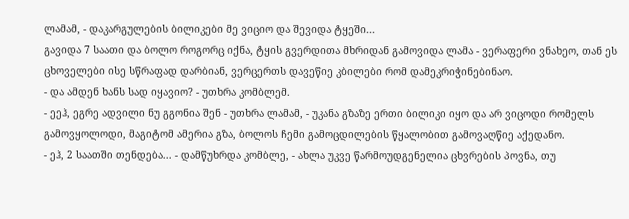ლამამ, - დაკარგულების ბილიკები მე ვიციო და შევიდა ტყეში...
გავიდა 7 საათი და ბოლო როგორც იქნა, ტყის გვერდითა მხრიდან გამოვიდა ლამა - ვერაფერი ვნახეო, თან ეს ცხოველები ისე სწრაფად დარბიან, ვერცერთს დავეწიე კბილები რომ დამეკრიჭინებინაო.
- და ამდენ ხანს სად იყავიო? - უთხრა კომბლემ.
- ეეჰ, ეგრე ადვილი ნუ გგონია შენ - უთხრა ლამამ, - უკანა გზაზე ერთი ბილიკი იყო და არ ვიცოდი რომელს გამოვყოლოდი, მაგიტომ ამერია გზა, ბოლოს ჩემი გამოცდილების წყალობით გამოვაღწიე აქედანო.
- ეჰ, 2 საათში თენდება... - დამწუხრდა კომბლე, - ახლა უკვე წარმოუდგენელია ცხვრების პოვნა, თუ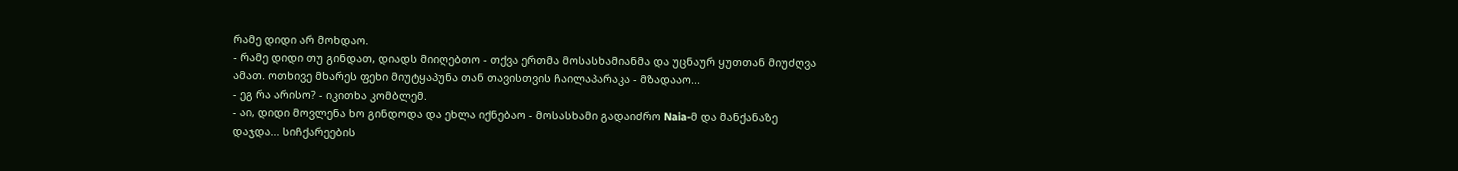რამე დიდი არ მოხდაო.
- რამე დიდი თუ გინდათ, დიადს მიიღებთო - თქვა ერთმა მოსასხამიანმა და უცნაურ ყუთთან მიუძღვა ამათ. ოთხივე მხარეს ფეხი მიუტყაპუნა თან თავისთვის ჩაილაპარაკა - მზადააო...
- ეგ რა არისო? - იკითხა კომბლემ.
- აი, დიდი მოვლენა ხო გინდოდა და ეხლა იქნებაო - მოსასხამი გადაიძრო Naia-მ და მანქანაზე დაჯდა... სიჩქარეების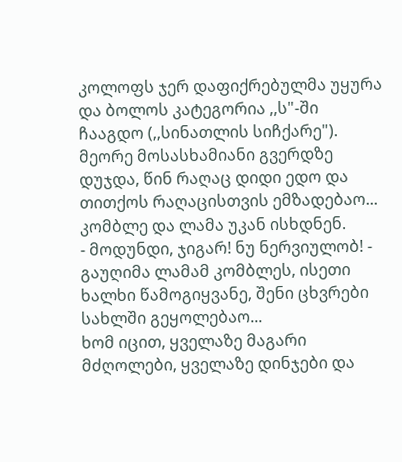კოლოფს ჯერ დაფიქრებულმა უყურა და ბოლოს კატეგორია ,,ს"-ში ჩააგდო (,,სინათლის სიჩქარე").
მეორე მოსასხამიანი გვერდზე დუჯდა, წინ რაღაც დიდი ედო და თითქოს რაღაცისთვის ემზადებაო... კომბლე და ლამა უკან ისხდნენ.
- მოდუნდი, ჯიგარ! ნუ ნერვიულობ! - გაუღიმა ლამამ კომბლეს, ისეთი ხალხი წამოგიყვანე, შენი ცხვრები სახლში გეყოლებაო...
ხომ იცით, ყველაზე მაგარი მძღოლები, ყველაზე დინჯები და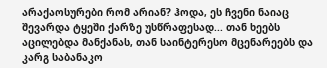არაქაოსურები რომ არიან? ჰოდა, ეს ჩვენი ნაიაც შევარდა ტყეში ქარზე უსწრაფესად... თან ხეებს აცილებდა მანქანას, თან საინტერესო მცენარეებს და კარგ საბანაკო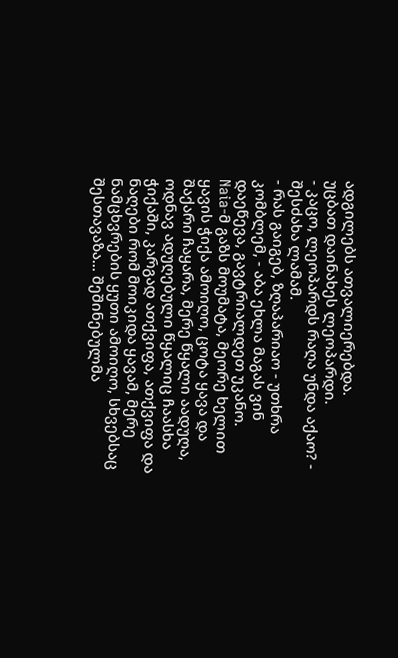ადგილებს ათვალიერებდა.
უცბათ დაინახეს ლეოპარდი.
- კაცო, ლეოპარდს რაღა უნდა აქაო? - შესძახა ლამამ.
- რას გაიგებ, ზღაპარიაო - უთხრა კომბლემ, - აბა ეხლა მაგას ვინ დაეწევა, გავტრიალდეთ უკანო.
Naia-მ გაზს მოუმატა, მეორე ხელით ყავის ჭიქა ამოიღო, ცოტა ყავა და შაქარი ჩაყარა, მერე წყალი აადუღა, ოდნავ ადუღებული წყალიც ჩაასხა ჭიქაში, კარგად ათქვიფა, ათქვიფა და ნაღები რომ მოიკიდა ყავამ, მერე ნამცხვრების ყუთი ამოიღო, სხვებსაც შესთავაზა... შეშინებულმა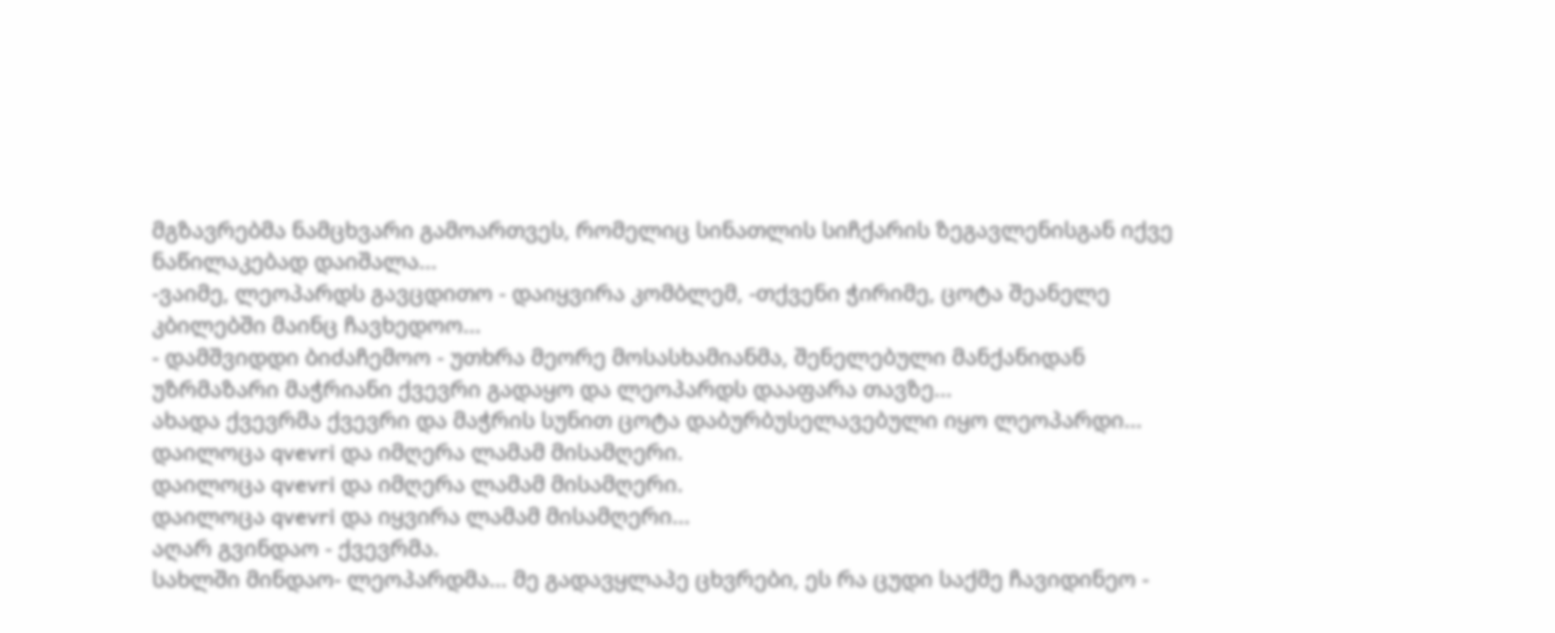მგზავრებმა ნამცხვარი გამოართვეს, რომელიც სინათლის სიჩქარის ზეგავლენისგან იქვე ნაწილაკებად დაიშალა...
-ვაიმე, ლეოპარდს გავცდითო - დაიყვირა კომბლემ, -თქვენი ჭირიმე, ცოტა შეანელე კბილებში მაინც ჩავხედოო...
- დამშვიდდი ბიძაჩემოო - უთხრა მეორე მოსასხამიანმა, შენელებული მანქანიდან უზრმაზარი მაჭრიანი ქვევრი გადაყო და ლეოპარდს დააფარა თავზე...
ახადა ქვევრმა ქვევრი და მაჭრის სუნით ცოტა დაბურბუსელავებული იყო ლეოპარდი...
დაილოცა qvevri და იმღერა ლამამ მისამღერი.
დაილოცა qvevri და იმღერა ლამამ მისამღერი.
დაილოცა qvevri და იყვირა ლამამ მისამღერი...
აღარ გვინდაო - ქვევრმა.
სახლში მინდაო- ლეოპარდმა... მე გადავყლაპე ცხვრები, ეს რა ცუდი საქმე ჩავიდინეო -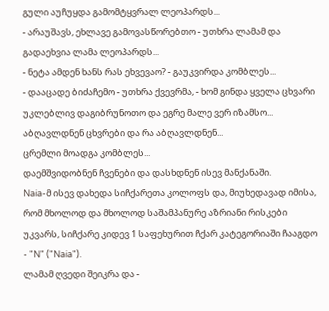გული აუჩუყდა გამომტყვრალ ლეოპარდს...
- არაუშავს, ეხლავე გამოვასწორებთო - უთხრა ლამამ და გადაეხვია ლამა ლეოპარდს...
- ნეტა ამდენ ხანს რას ეხვევაო? - გაუკვირდა კომბლეს...
- დააცადე ბიძაჩემო - უთხრა ქვევრმა, - ხომ გინდა ყველა ცხვარი უკლებლივ დაგიბრუნოთო და ეგრე მალე ვერ იზამსო...
აბღავლდნენ ცხვრები და რა აბღავლდნენ...
ცრემლი მოადგა კომბლეს...
დაემშვიდობნენ ჩვენები და დასხდნენ ისევ მანქანაში.
Naia-მ ისევ დახედა სიჩქარეთა კოლოფს და, მიუხედავად იმისა, რომ მხოლოდ და მხოლოდ საშამპანურე აზრიანი რისკები უკვარს, სიჩქარე კიდევ 1 საფეხურით ჩქარ კატეგორიაში ჩააგდო - "N" ("Naia").
ლამამ ღვედი შეიკრა და -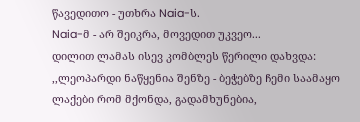წავედითო - უთხრა Naia-ს.
Naia-მ - არ შეიკრა, მოვედით უკვეო...
დილით ლამას ისევ კომბლეს წერილი დახვდა:
,,ლეოპარდი ნაწყენია შენზე - ბეჭებზე ჩემი საამაყო ლაქები რომ მქონდა, გადამხუნებია,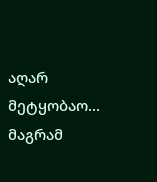აღარ მეტყობაო... მაგრამ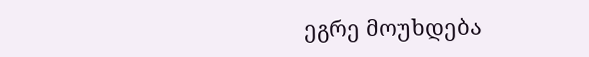ეგრე მოუხდება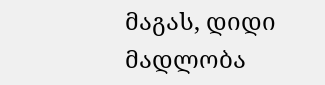მაგას, დიდი მადლობა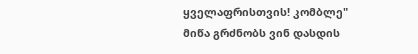ყველაფრისთვის! კომბლე"
მიწა გრძნობს ვინ დასდის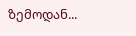ზემოდან...